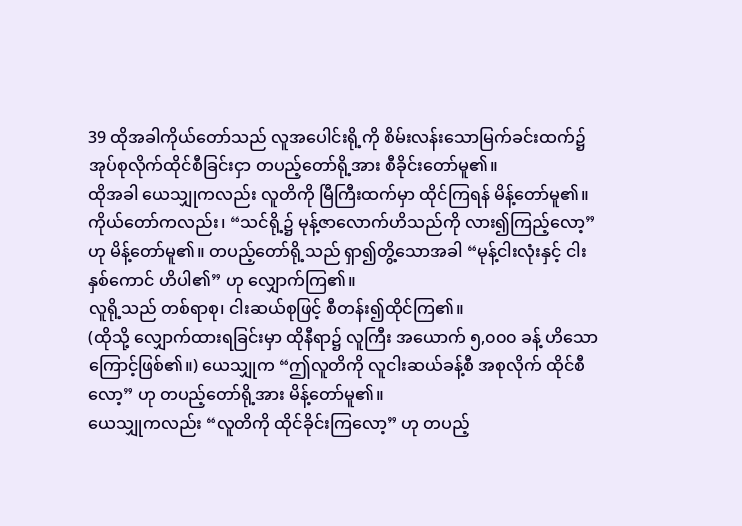39 ထိုအခါကိုယ်တော်သည် လူအပေါင်းရို့ကို စိမ်းလန်းသောမြက်ခင်းထက်၌ အုပ်စုလိုက်ထိုင်စီခြင်းငှာ တပည့်တော်ရို့အား စီခိုင်းတော်မူ၏။
ထိုအခါ ယေသျှုကလည်း လူတိကို မြီကြီးထက်မှာ ထိုင်ကြရန် မိန့်တော်မူ၏။
ကိုယ်တော်ကလည်း၊ “သင်ရို့၌ မုန့်ဇာလောက်ဟိသည်ကို လား၍ကြည့်လော့” ဟု မိန့်တော်မူ၏။ တပည့်တော်ရို့သည် ရှာ၍တွိ့သောအခါ “မုန့်ငါးလုံးနှင့် ငါးနှစ်ကောင် ဟိပါ၏” ဟု လျှောက်ကြ၏။
လူရို့သည် တစ်ရာစု၊ ငါးဆယ်စုဖြင့် စီတန်း၍ထိုင်ကြ၏။
(ထိုသို့ လျှောက်ထားရခြင်းမှာ ထိုနီရာ၌ လူကြီး အယောက် ၅,၀၀၀ ခန့် ဟိသောကြောင့်ဖြစ်၏။) ယေသျှုက “ဤလူတိကို လူငါးဆယ်ခန့်စီ အစုလိုက် ထိုင်စီလော့” ဟု တပည့်တော်ရို့အား မိန့်တော်မူ၏။
ယေသျှုကလည်း “လူတိကို ထိုင်ခိုင်းကြလော့” ဟု တပည့်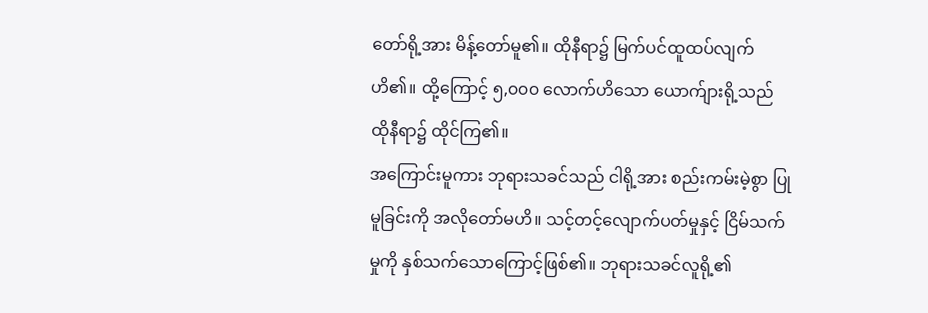တော်ရို့အား မိန့်တော်မူ၏။ ထိုနီရာ၌ မြက်ပင်ထူထပ်လျက်ဟိ၏။ ထို့ကြောင့် ၅,၀၀၀ လောက်ဟိသော ယောက်ျားရို့သည် ထိုနီရာ၌ ထိုင်ကြ၏။
အကြောင်းမူကား ဘုရားသခင်သည် ငါရို့အား စည်းကမ်းမဲ့စွာ ပြုမူခြင်းကို အလိုတော်မဟိ။ သင့်တင့်လျောက်ပတ်မှုနှင့် ငြိမ်သက်မှုကို နှစ်သက်သောကြောင့်ဖြစ်၏။ ဘုရားသခင်လူရို့၏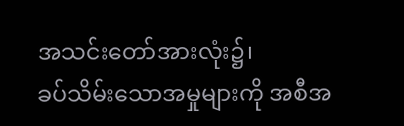အသင်းတော်အားလုံး၌၊
ခပ်သိမ်းသောအမှုများကို အစီအ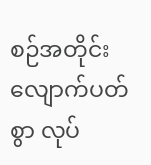စဉ်အတိုင်း လျောက်ပတ်စွာ လုပ်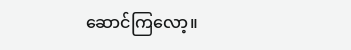ဆောင်ကြလော့။